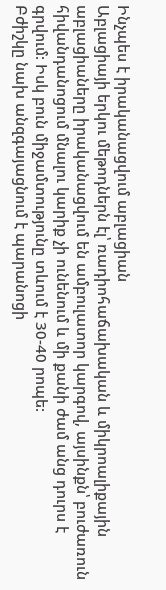Ինչպես է իրականացվում աբլացիան
Աբլացիայի երկու մեթոդներն էլ՝ ռադիոհաճախական և միկրոալիքային աբլացիաները իրականացվում են ամբուլատոր կարգով, այսինքն՝ բուժառուն հիվանդանոցում մնալու կարիք չի ունենում և մի քանի ժամ անց դուրս է գրվում: Իսկ բուն միջամտությունը տևում է 30-40 րոպե:
Բժիշկը նախ անզգայացնում է պարանոցի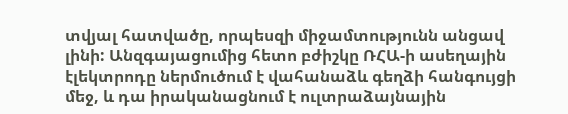տվյալ հատվածը, որպեսզի միջամտությունն անցավ լինի: Անզգայացումից հետո բժիշկը ՌՀԱ-ի ասեղային էլեկտրոդը ներմուծում է վահանաձև գեղձի հանգույցի մեջ, և դա իրականացնում է ուլտրաձայնային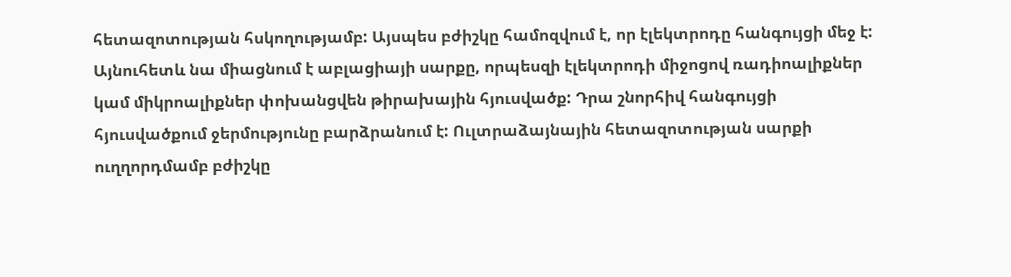հետազոտության հսկողությամբ: Այսպես բժիշկը համոզվում է, որ էլեկտրոդը հանգույցի մեջ է:
Այնուհետև նա միացնում է աբլացիայի սարքը, որպեսզի էլեկտրոդի միջոցով ռադիոալիքներ կամ միկրոալիքներ փոխանցվեն թիրախային հյուսվածք: Դրա շնորհիվ հանգույցի հյուսվածքում ջերմությունը բարձրանում է: Ուլտրաձայնային հետազոտության սարքի ուղղորդմամբ բժիշկը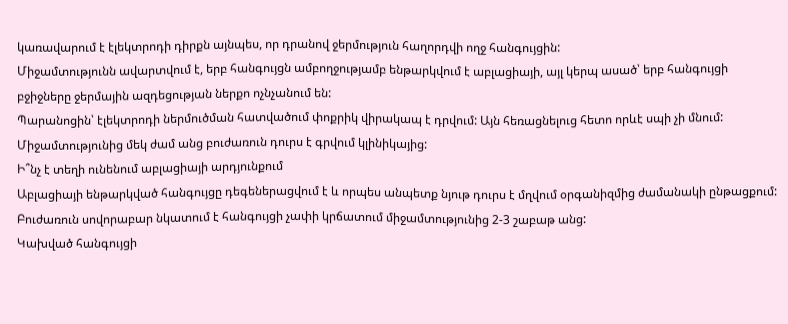կառավարում է էլեկտրոդի դիրքն այնպես, որ դրանով ջերմություն հաղորդվի ողջ հանգույցին:
Միջամտությունն ավարտվում է, երբ հանգույցն ամբողջությամբ ենթարկվում է աբլացիայի, այլ կերպ ասած՝ երբ հանգույցի բջիջները ջերմային ազդեցության ներքո ոչնչանում են:
Պարանոցին՝ էլեկտրոդի ներմուծման հատվածում փոքրիկ վիրակապ է դրվում: Այն հեռացնելուց հետո որևէ սպի չի մնում: Միջամտությունից մեկ ժամ անց բուժառուն դուրս է գրվում կլինիկայից:
Ի՞նչ է տեղի ունենում աբլացիայի արդյունքում
Աբլացիայի ենթարկված հանգույցը դեգեներացվում է և որպես անպետք նյութ դուրս է մղվում օրգանիզմից ժամանակի ընթացքում: Բուժառուն սովորաբար նկատում է հանգույցի չափի կրճատում միջամտությունից 2-3 շաբաթ անց:
Կախված հանգույցի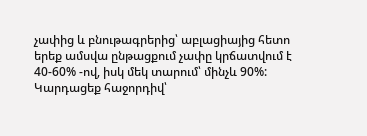չափից և բնութագրերից՝ աբլացիայից հետո երեք ամսվա ընթացքում չափը կրճատվում է 40-60% -ով, իսկ մեկ տարում՝ մինչև 90%:
Կարդացեք հաջորդիվ՝